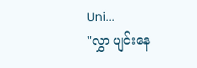Uni...
"လွှာ ပျင်းနေ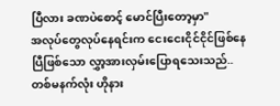ပြီလား ခဏပဲစောင့် မောင်ပြီးတော့မှာ"
အလုပ်တွေလုပ်နေရင်းက ငေးငေးငိုင်ငိုင်ဖြစ်နေပြီဖြစ်သော လွှာ့အားလှမ်းပြောရသေးသည်..တစ်မနက်လုံး ဟိုနား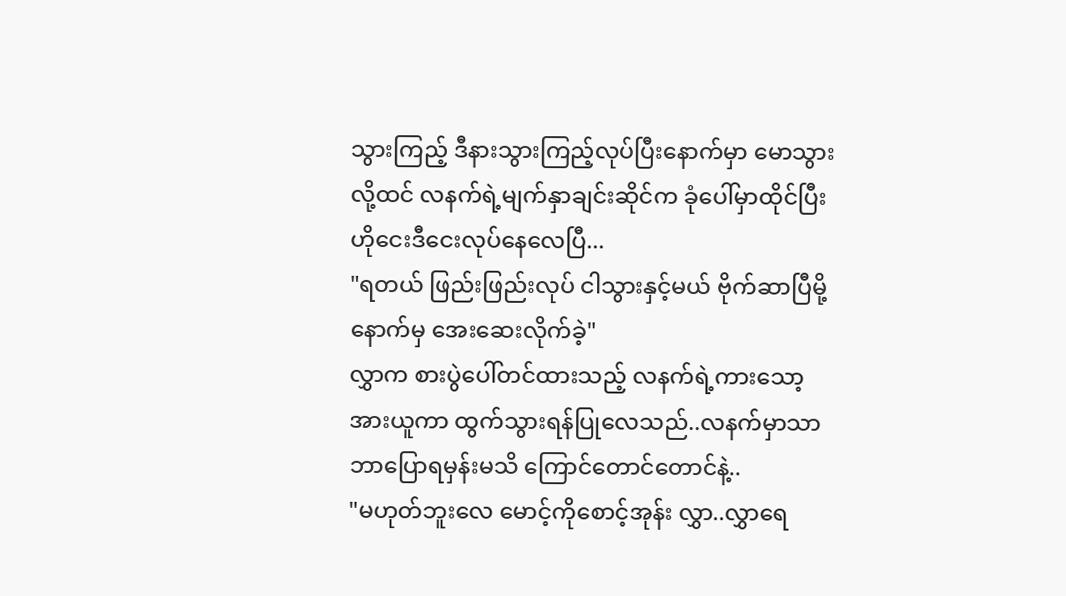သွားကြည့် ဒီနားသွားကြည့်လုပ်ပြီးနောက်မှာ မောသွားလို့ထင် လနက်ရဲ့မျက်နှာချင်းဆိုင်က ခုံပေါ်မှာထိုင်ပြီး ဟိုငေးဒီငေးလုပ်နေလေပြီ...
"ရတယ် ဖြည်းဖြည်းလုပ် ငါသွားနှင့်မယ် ဗိုက်ဆာပြီမို့ နောက်မှ အေးဆေးလိုက်ခဲ့"
လွှာက စားပွဲပေါ်တင်ထားသည့် လနက်ရဲ့ကားသော့အားယူကာ ထွက်သွားရန်ပြုလေသည်..လနက်မှာသာ ဘာပြောရမှန်းမသိ ကြောင်တောင်တောင်နဲ့..
"မဟုတ်ဘူးလေ မောင့်ကိုစောင့်အုန်း လွှာ..လွှာရေ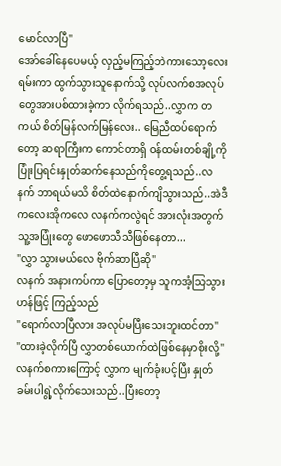မောင်လာပြီ"
အော်ခေါ်နေပေမယ့် လှည့်မကြည့်ဘဲကားသော့လေးရမ်းကာ ထွက်သွားသူနောက်သို့ လုပ်လက်စအလုပ်တွေအားပစ်ထားခဲ့ကာ လိုက်ရသည်..လွှာက တကယ် စိတ်မြန်လက်မြန်လေး.. မြေညီထပ်ရောက်တော့ ဆရာကြီးက ကောင်တာရှိ ဝန်ထမ်းတစ်ချို့ကို ပြုံးပြရင်းနှုတ်ဆက်နေသည်ကိုတွေ့ရသည်..လနက် ဘာရယ်မသိ စိတ်ထဲနောက်ကျိသွားသည်..အဲဒီကလေးအိုကလေ လနက်ကလွဲရင် အားလုံးအတွက် သူ့အပြုံးတွေ ဖောဖောသီသီဖြစ်နေတာ...
"လွှာ သွားမယ်လေ ဗိုက်ဆာပြီဆို"
လနက် အနားကပ်ကာ ပြောတော့မှ သူကအံ့သြသွားဟန်ဖြင့် ကြည့်သည်
"ရောက်လာပြီလား အလုပ်မပြီးသေးဘူးထင်တာ"
"ထားခဲ့လိုက်ပြီ လွှာတစ်ယောက်ထဲဖြစ်နေမှာစိုးလို့"
လနက်စကားကြောင့် လွှာက မျက်ခုံးပင့်ပြီး နှုတ်ခမ်းပါရွဲ့လိုက်သေးသည်..ပြီးတော့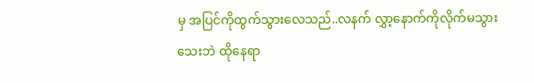မှ အပြင်ကိုထွက်သွားလေသည်..လနက် လွှာ့နောက်ကိုလိုက်မသွားသေးဘဲ ထိုနေရာ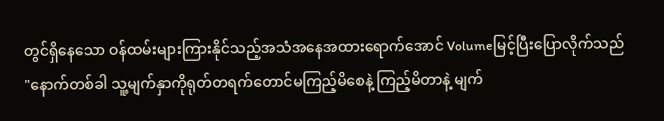တွင်ရှိနေသော ဝန်ထမ်းများကြားနိုင်သည့်အသံအနေအထားရောက်အောင် Volumeမြင့်ပြီးပြောလိုက်သည်
"နောက်တစ်ခါ သူ့မျက်နှာကိုရုတ်တရက်တောင်မကြည့်မိစေနဲ့ ကြည့်မိတာနဲ့ မျက်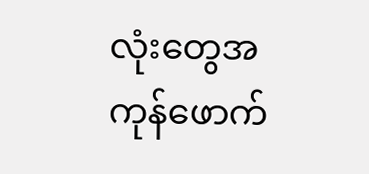လုံးတွေအကုန်ဖောက်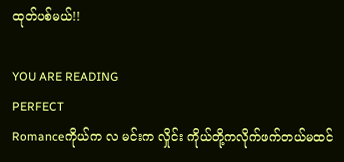ထုတ်ပစ်မယ်!!

YOU ARE READING
PERFECT
Romanceကိုယ်က လ မင်းက လှိုင်း ကိုယ်တို့ကလိုက်ဖက်တယ်မထင်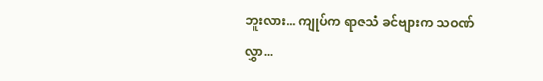ဘူးလား... ကျုပ်က ရာဇသံ ခင်ဗျားက သဝဏ်လွှာ...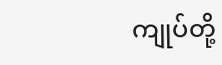ကျုပ်တို့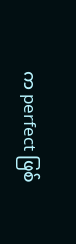က perfect ဖြစ်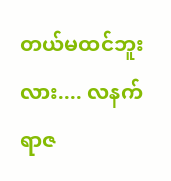တယ်မထင်ဘူးလား.... လနက်ရာဇ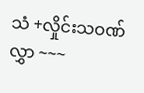သံ +လှိုင်းသဝဏ်လွှာ ~~~